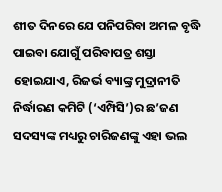ଶୀତ ଦିନରେ ଯେ ପନିପରିବା ଅମଳ ବୃଦ୍ଧି ପାଇବା ଯୋଗୁଁ ପରିବାପତ୍ର ଶସ୍ତା ହୋଇଯାଏ, ରିଜର୍ଭ ବ୍ୟାଙ୍କ୍ର ମୁଦ୍ରାନୀତି ନିର୍ଦ୍ଧାରଣ କମିଟି (‘ଏମ୍ପିସି’)ର ଛ’ଜଣ ସଦସ୍ୟଙ୍କ ମଧ୍ୟରୁ ଚାରିଜଣଙ୍କୁ ଏହା ଭଲ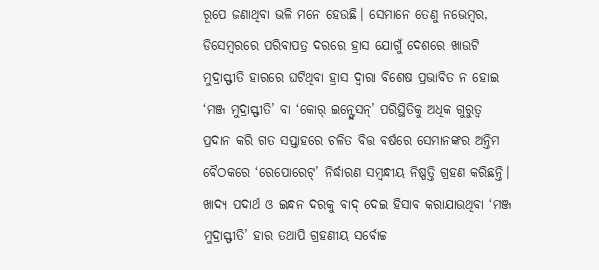ରୂପେ ଜଣାଥିବା ଭଳି ମନେ ହେଉଛି। ସେମାନେ ତେଣୁ ନଭେମ୍ବର, ଡିସେମ୍ବରରେ ପରିବାପତ୍ର ଦରରେ ହ୍ରାସ ଯୋଗୁଁ ଦେଶରେ ଖାଉଟି ମୁଦ୍ରାସ୍ଫୀତି ହାରରେ ଘଟିଥିବା ହ୍ରାସ ଦ୍ବାରା ବିଶେଷ ପ୍ରଭାବିତ ନ ହୋଇ ‘ମଞ୍ଜ ମୁଦ୍ରାସ୍ଫୀତି’ ବା ‘କୋର୍ ଇନ୍ଫ୍ଲେସନ୍’ ପରିସ୍ଥିତିକୁ ଅଧିକ ଗୁରୁତ୍ବ ପ୍ରଦାନ କରି ଗତ ସପ୍ତାହରେ ଚଳିତ ବିତ୍ତ ବର୍ଷରେ ସେମାନଙ୍କର ଅନ୍ତିମ ବୈଠକରେ ‘ରେପୋରେଟ୍’ ନିର୍ଦ୍ଧାରଣ ସମ୍ବନ୍ଧୀୟ ନିଷ୍ପତ୍ତି ଗ୍ରହଣ କରିଛନ୍ତି। ଖାଦ୍ୟ ପଦାର୍ଥ ଓ ଇନ୍ଧନ ଦରକୁ ବାଦ୍ ଦେଇ ହିସାବ କରାଯାଉଥିବା ‘ମଞ୍ଜ ମୁଦ୍ରାସ୍ଫୀତି’ ହାର ତଥାପି ଗ୍ରହଣୀୟ ସର୍ବୋଚ୍ଚ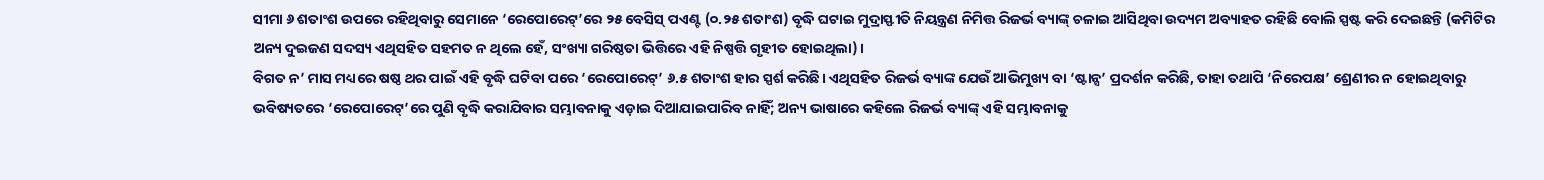ସୀମା ୬ ଶତାଂଶ ଉପରେ ରହିଥିବାରୁ ସେମାନେ ‘ରେପୋରେଟ୍’ରେ ୨୫ ବେସିସ୍ ପଏଣ୍ଟ (୦.୨୫ ଶତାଂଶ) ବୃଦ୍ଧି ଘଟାଇ ମୁଦ୍ରାସ୍ଫୀତି ନିୟନ୍ତ୍ରଣ ନିମିତ୍ତ ରିଜର୍ଭ ବ୍ୟାଙ୍କ୍ ଚଳାଇ ଆସିଥିବା ଉଦ୍ୟମ ଅବ୍ୟାହତ ରହିଛି ବୋଲି ସ୍ପଷ୍ଟ କରି ଦେଇଛନ୍ତି (କମିଟିର ଅନ୍ୟ ଦୁଇଜଣ ସଦସ୍ୟ ଏଥିସହିତ ସହମତ ନ ଥିଲେ ହେଁ, ସଂଖ୍ୟା ଗରିଷ୍ଠତା ଭିତ୍ତିରେ ଏହି ନିଷ୍ପତ୍ତି ଗୃହୀତ ହୋଇଥିଲା)।
ବିଗତ ନ’ ମାସ ମଧ୍ୟରେ ଷଷ୍ଠ ଥର ପାଇଁ ଏହି ବୃଦ୍ଧି ଘଟିବା ପରେ ‘ରେପୋରେଟ୍’ ୬.୫ ଶତାଂଶ ହାର ସ୍ପର୍ଶ କରିଛି। ଏଥିସହିତ ରିଜର୍ଭ ବ୍ୟାଙ୍କ ଯେଉଁ ଆଭିମୁଖ୍ୟ ବା ‘ଷ୍ଟାନ୍ସ’ ପ୍ରଦର୍ଶନ କରିଛି, ତାହା ତଥାପି ‘ନିରେପକ୍ଷ’ ଶ୍ରେଣୀର ନ ହୋଇଥିବାରୁ ଭବିଷ୍ୟତରେ ‘ରେପୋରେଟ୍’ରେ ପୁଣି ବୃଦ୍ଧି କରାଯିବାର ସମ୍ଭାବନାକୁ ଏଡ଼ାଇ ଦିଆଯାଇପାରିବ ନାହିଁ; ଅନ୍ୟ ଭାଷାରେ କହିଲେ ରିଜର୍ଭ ବ୍ୟାଙ୍କ୍ ଏହି ସମ୍ଭାବନାକୁ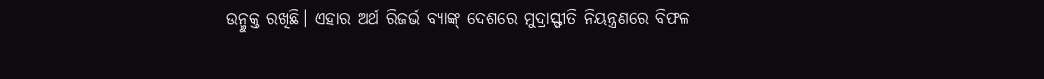ଉନ୍ମୁକ୍ତ ରଖିଛି। ଏହାର ଅର୍ଥ ରିଜର୍ଭ ବ୍ୟାଙ୍କ୍ ଦେଶରେ ମୁଦ୍ରାସ୍ଫୀତି ନିୟନ୍ତ୍ରଣରେ ବିଫଳ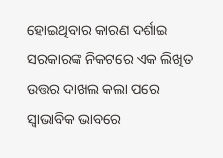ହୋଇଥିବାର କାରଣ ଦର୍ଶାଇ ସରକାରଙ୍କ ନିକଟରେ ଏକ ଲିଖିତ ଉତ୍ତର ଦାଖଲ କଲା ପରେ ସ୍ବାଭାବିକ ଭାବରେ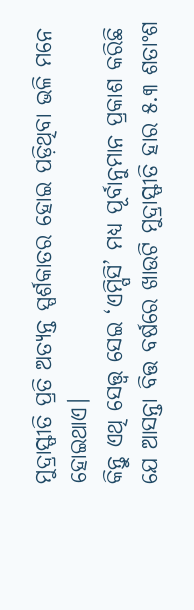ମୁଦ୍ରାସ୍ଫୀତି ପ୍ରତି ଅତ୍ୟନ୍ତ ସ୍ପର୍ଶକାତର ହୋଇ ପଡ଼ିଥିବା ଭଳି ମନେ ହୋଇଥାଏ।
କିନ୍ତୁ ଏଥି ସେତ୍ତ୍ବ ସେଇ ‘ଏମ୍ପିସି’ ମଧ୍ୟ ପୂର୍ବାନୁମାନ ପ୍ରକାଶ କରିଛି ଯେ ଆସନ୍ତା ବିତ୍ତ ବର୍ଷରେ ଖାଉଟି ମୁଦ୍ରାସ୍ଫୀତି ହାର ୫.୩ ଶତାଂଶ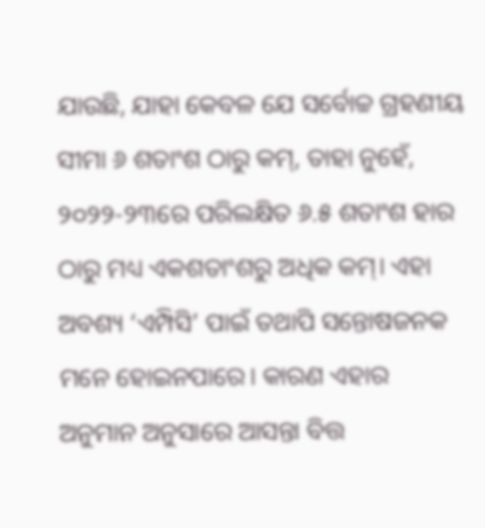ଯାଉଛି, ଯାହା କେବଳ ଯେ ସର୍ବୋଚ୍ଚ ଗ୍ରହଣୀୟ ସୀମା ୬ ଶତାଂଶ ଠାରୁ କମ୍, ତାହା ନୁହେଁ, ୨୦୨୨-୨୩ରେ ପରିଲକ୍ଷିତ ୬.୫ ଶତାଂଶ ହାର ଠାରୁ ମଧ୍ୟ ଏକଶତାଂଶରୁ ଅଧିକ କମ୍। ଏହା ଅବଶ୍ୟ ‘ଏମ୍ପିସି’ ପାଇଁ ତଥାପି ସନ୍ତୋଷଜନକ ମନେ ହୋଇନପାରେ। କାରଣ ଏହାର ଅନୁମାନ ଅନୁସାରେ ଆସନ୍ତା ବିତ୍ତ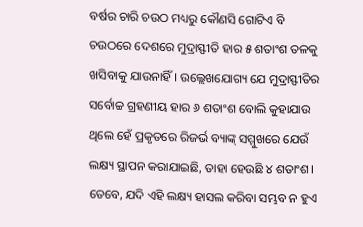ବର୍ଷର ଚାରି ଚଉଠ ମଧ୍ୟରୁ କୌଣସି ଗୋଟିଏ ବି ଚଉଠରେ ଦେଶରେ ମୁଦ୍ରାସ୍ଫୀତି ହାର ୫ ଶତାଂଶ ତଳକୁ ଖସିବାକୁ ଯାଉନାହିଁ। ଉଲ୍ଲେଖଯୋଗ୍ୟ ଯେ ମୁଦ୍ରାସ୍ଫୀତିର ସର୍ବୋଚ୍ଚ ଗ୍ରହଣୀୟ ହାର ୬ ଶତାଂଶ ବୋଲି କୁହାଯାଉ ଥିଲେ ହେଁ ପ୍ରକୃତରେ ରିଜର୍ଭ ବ୍ୟାଙ୍କ୍ ସମ୍ମୁଖରେ ଯେଉଁ ଲକ୍ଷ୍ୟ ସ୍ଥାପନ କରାଯାଇଛି, ତାହା ହେଉଛି ୪ ଶତାଂଶ। ତେବେ, ଯଦି ଏହି ଲକ୍ଷ୍ୟ ହାସଲ କରିବା ସମ୍ଭବ ନ ହୁଏ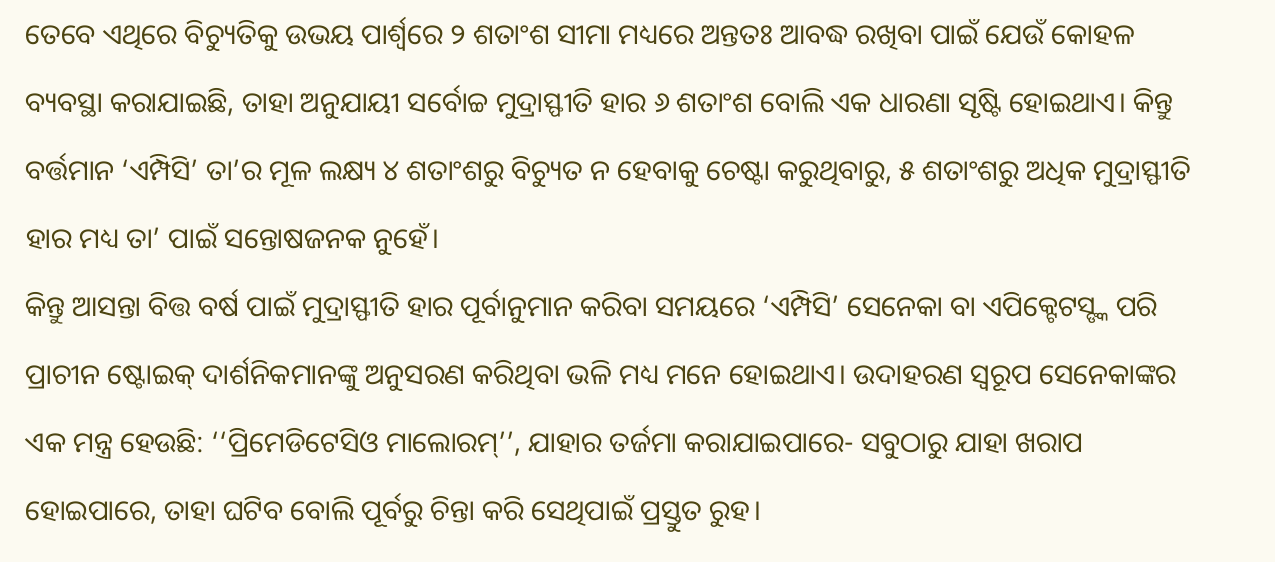ତେବେ ଏଥିରେ ବିଚ୍ୟୁତିକୁ ଉଭୟ ପାର୍ଶ୍ବରେ ୨ ଶତାଂଶ ସୀମା ମଧ୍ୟରେ ଅନ୍ତତଃ ଆବଦ୍ଧ ରଖିବା ପାଇଁ ଯେଉଁ କୋହଳ ବ୍ୟବସ୍ଥା କରାଯାଇଛି, ତାହା ଅନୁଯାୟୀ ସର୍ବୋଚ୍ଚ ମୁଦ୍ରାସ୍ଫୀତି ହାର ୬ ଶତାଂଶ ବୋଲି ଏକ ଧାରଣା ସୃଷ୍ଟି ହୋଇଥାଏ। କିନ୍ତୁ ବର୍ତ୍ତମାନ ‘ଏମ୍ପିସି’ ତା’ର ମୂଳ ଲକ୍ଷ୍ୟ ୪ ଶତାଂଶରୁ ବିଚ୍ୟୁତ ନ ହେବାକୁ ଚେଷ୍ଟା କରୁଥିବାରୁ, ୫ ଶତାଂଶରୁ ଅଧିକ ମୁଦ୍ରାସ୍ଫୀତି ହାର ମଧ୍ୟ ତା’ ପାଇଁ ସନ୍ତୋଷଜନକ ନୁହେଁ।
କିନ୍ତୁ ଆସନ୍ତା ବିତ୍ତ ବର୍ଷ ପାଇଁ ମୁଦ୍ରାସ୍ଫୀତି ହାର ପୂର୍ବାନୁମାନ କରିବା ସମୟରେ ‘ଏମ୍ପିସି’ ସେନେକା ବା ଏପିକ୍ଟେଟସ୍ଙ୍କ ପରି ପ୍ରାଚୀନ ଷ୍ଟୋଇକ୍ ଦାର୍ଶନିକମାନଙ୍କୁ ଅନୁସରଣ କରିଥିବା ଭଳି ମଧ୍ୟ ମନେ ହୋଇଥାଏ। ଉଦାହରଣ ସ୍ବରୂପ ସେନେକାଙ୍କର ଏକ ମନ୍ତ୍ର ହେଉଛି: ‘‘ପ୍ରିମେଡିଟେସିଓ ମାଲୋରମ୍’’, ଯାହାର ତର୍ଜମା କରାଯାଇପାରେ- ସବୁଠାରୁ ଯାହା ଖରାପ ହୋଇପାରେ, ତାହା ଘଟିବ ବୋଲି ପୂର୍ବରୁ ଚିନ୍ତା କରି ସେଥିପାଇଁ ପ୍ରସ୍ତୁତ ରୁହ।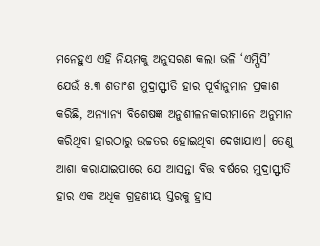ମନେହୁଏ ଏହି ନିୟମକୁ ଅନୁସରଣ କଲା ଭଳି ‘ଏମ୍ପିସି’ ଯେଉଁ ୫.୩ ଶତାଂଶ ମୁଦ୍ରାସ୍ଫୀତି ହାର ପୂର୍ବାନୁମାନ ପ୍ରକାଶ କରିଛି, ଅନ୍ୟାନ୍ୟ ବିଶେଷଜ୍ଞ ଅନୁଶୀଳନକାରୀମାନେ ଅନୁମାନ କରିଥିବା ହାରଠାରୁ ଉଚ୍ଚତର ହୋଇଥିବା ଦେଖାଯାଏ। ତେଣୁ ଆଶା କରାଯାଇପାରେ ଯେ ଆସନ୍ତା ବିତ୍ତ ବର୍ଷରେ ମୁଦ୍ରାସ୍ଫୀତି ହାର ଏକ ଅଧିକ ଗ୍ରହଣୀୟ ସ୍ତରକୁ ହ୍ରାସ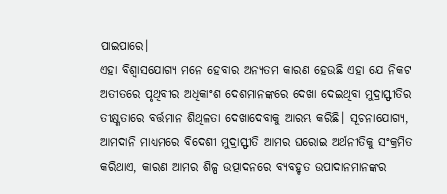ପାଇପାରେ।
ଏହା ବିଶ୍ବାସଯୋଗ୍ୟ ମନେ ହେବାର ଅନ୍ୟତମ କାରଣ ହେଉଛି ଏହା ଯେ ନିକଟ ଅତୀତରେ ପୃଥିବୀର ଅଧିକାଂଶ ଦେଶମାନଙ୍କରେ ଦେଖା ଦେଇଥିବା ମୁଦ୍ରାସ୍ଫୀତିର ତୀକ୍ଷ୍ଣତାରେ ବର୍ତ୍ତମାନ ଶିଥିଳତା ଦେଖାଦେବାକୁ ଆରମ୍ଭ କରିଛି। ସୂଚନାଯୋଗ୍ୟ, ଆମଦାନି ମାଧ୍ୟମରେ ବିଦେଶୀ ମୁଦ୍ରାସ୍ଫୀତି ଆମର ଘରୋଇ ଅର୍ଥନୀତିକୁ ସଂକ୍ରମିତ କରିଥାଏ, କାରଣ ଆମର ଶିଳ୍ପ ଉତ୍ପାଦନରେ ବ୍ୟବହୃତ ଉପାଦାନମାନଙ୍କର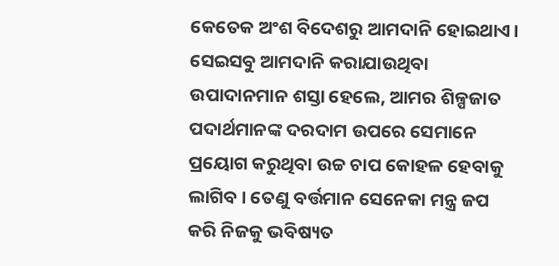କେତେକ ଅଂଶ ବିଦେଶରୁ ଆମଦାନି ହୋଇଥାଏ।
ସେଇସବୁ ଆମଦାନି କରାଯାଉଥିବା ଉପାଦାନମାନ ଶସ୍ତା ହେଲେ, ଆମର ଶିଳ୍ପଜାତ ପଦାର୍ଥମାନଙ୍କ ଦରଦାମ ଉପରେ ସେମାନେ ପ୍ରୟୋଗ କରୁଥିବା ଉଚ୍ଚ ଚାପ କୋହଳ ହେବାକୁ ଲାଗିବ। ତେଣୁ ବର୍ତ୍ତମାନ ସେନେକା ମନ୍ତ୍ର ଜପ କରି ନିଜକୁ ଭବିଷ୍ୟତ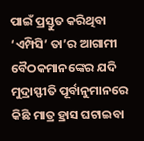ପାଇଁ ପ୍ରସ୍ତୁତ କରିଥିବା ‘ଏମ୍ପିସି’ ତା’ର ଆଗାମୀ ବୈଠକମାନଙ୍କେର ଯଦି ମୁଦ୍ରାସ୍ଫୀତି ପୂର୍ବାନୁମାନରେ କିଛି ମାତ୍ର ହ୍ରାସ ଘଟାଇବା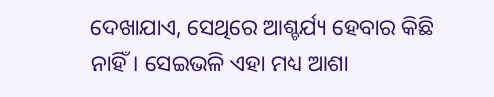ଦେଖାଯାଏ, ସେଥିରେ ଆଶ୍ଚର୍ଯ୍ୟ ହେବାର କିଛି ନାହିଁ। ସେଇଭଳି ଏହା ମଧ୍ୟ ଆଶା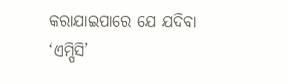କରାଯାଇପାରେ ଯେ ଯଦିବା ‘ଏମ୍ପିସି’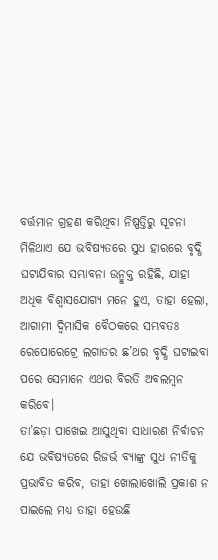ବର୍ତ୍ତମାନ ଗ୍ରହଣ କରିଥିବା ନିଷ୍ପତ୍ତିରୁ ସୂଚନା ମିଳିଥାଏ ଯେ ଭବିଷ୍ୟତରେ ସୁଧ ହାରରେ ବୃଦ୍ଧି ଘଟାଯିବାର ସମ୍ଭାବନା ଉନ୍ମୁକ୍ତ ରହିଛି, ଯାହା ଅଧିକ ବିଶ୍ବାସଯୋଗ୍ୟ ମନେ ହୁଏ, ତାହା ହେଲା, ଆଗାମୀ ଦ୍ବିମାସିକ ବୈଠକରେ ସମ୍ଭବତଃ ରେପୋରେଟ୍ରେ ଲଗାତର ଛ’ଥର ବୃଦ୍ଧି ଘଟାଇବା ପରେ ସେମାନେ ଏଥର ବିରତି ଅବଲମ୍ବନ କରିବେ।
ତା’ଛଡ଼ା ପାଖେଇ ଆସୁଥିବା ସାଧାରଣ ନିର୍ବାଚନ ଯେ ଭବିଷ୍ୟତରେ ରିଜର୍ଭ ବ୍ୟାଙ୍କ୍ର ସୁଧ ନୀତିକୁ ପ୍ରଭାବିତ କରିବ, ତାହା ଖୋଲାଖୋଲି ପ୍ରକାଶ ନ ପାଇଲେ ମଧ୍ୟ ତାହା ହେଉଛି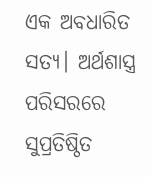ଏକ ଅବଧାରିତ ସତ୍ୟ। ଅର୍ଥଶାସ୍ତ୍ର ପରିସରରେ ସୁପ୍ରତିଷ୍ଠିତ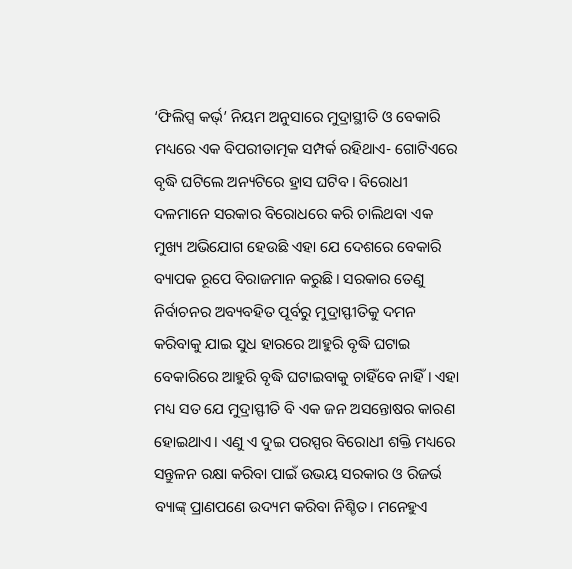‘ଫିଲିପ୍ସ କର୍ଭ୍’ ନିୟମ ଅନୁସାରେ ମୁଦ୍ରାସ୍ଥୀତି ଓ ବେକାରି ମଧ୍ୟରେ ଏକ ବିପରୀତାତ୍ମକ ସମ୍ପର୍କ ରହିଥାଏ- ଗୋଟିଏରେ ବୃଦ୍ଧି ଘଟିଲେ ଅନ୍ୟଟିରେ ହ୍ରାସ ଘଟିବ। ବିରୋଧୀ ଦଳମାନେ ସରକାର ବିରୋଧରେ କରି ଚାଲିଥବା ଏକ ମୁଖ୍ୟ ଅଭିଯୋଗ ହେଉଛି ଏହା ଯେ ଦେଶରେ ବେକାରି ବ୍ୟାପକ ରୂପେ ବିରାଜମାନ କରୁଛି। ସରକାର ତେଣୁ ନିର୍ବାଚନର ଅବ୍ୟବହିତ ପୂର୍ବରୁ ମୁଦ୍ରାସ୍ଫୀତିକୁ ଦମନ କରିବାକୁ ଯାଇ ସୁଧ ହାରରେ ଆହୁରି ବୃଦ୍ଧି ଘଟାଇ ବେକାରିରେ ଆହୁରି ବୃଦ୍ଧି ଘଟାଇବାକୁ ଚାହିଁବେ ନାହିଁ। ଏହା ମଧ୍ୟ ସତ ଯେ ମୁଦ୍ରାସ୍ଫୀତି ବି ଏକ ଜନ ଅସନ୍ତୋଷର କାରଣ ହୋଇଥାଏ। ଏଣୁ ଏ ଦୁଇ ପରସ୍ପର ବିରୋଧୀ ଶକ୍ତି ମଧ୍ୟରେ ସନ୍ତୁଳନ ରକ୍ଷା କରିବା ପାଇଁ ଉଭୟ ସରକାର ଓ ରିଜର୍ଭ ବ୍ୟାଙ୍କ୍ ପ୍ରାଣପଣେ ଉଦ୍ୟମ କରିବା ନିଶ୍ଚିତ। ମନେହୁଏ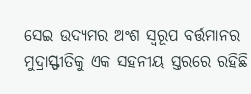ସେଇ ଉଦ୍ୟମର ଅଂଶ ସ୍ବରୂପ ବର୍ତ୍ତମାନର ମୁଦ୍ରାସ୍ଫୀତିକୁ ଏକ ସହନୀୟ ସ୍ତରରେ ରହିଛି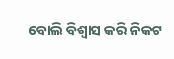ବୋଲି ବିଶ୍ବାସ କରି ନିକଟ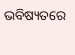ଭବିଷ୍ୟତରେ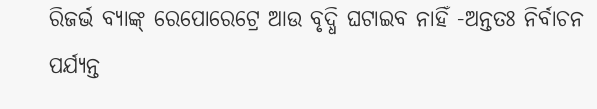ରିଜର୍ଭ ବ୍ୟାଙ୍କ୍ ରେପୋରେଟ୍ରେ ଆଉ ବୃଦ୍ଧି ଘଟାଇବ ନାହିଁ -ଅନ୍ତତଃ ନିର୍ବାଚନ ପର୍ଯ୍ୟନ୍ତ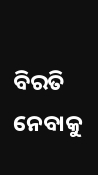ବିରତି ନେବାକୁ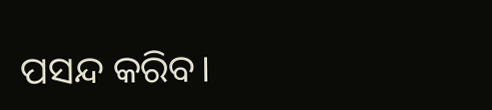ପସନ୍ଦ କରିବ।